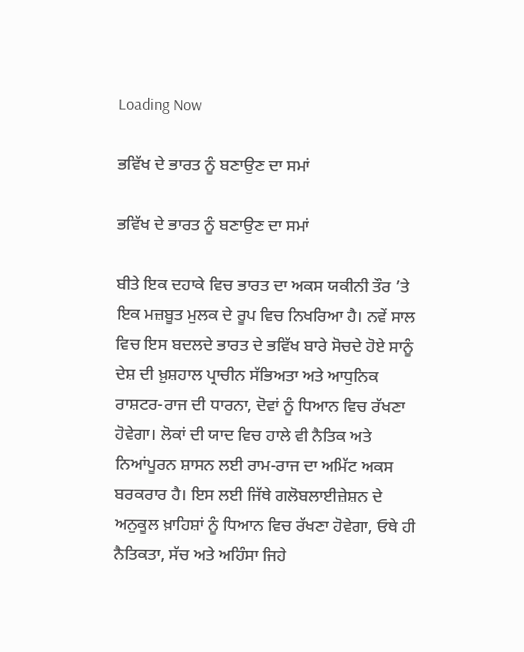Loading Now

ਭਵਿੱਖ ਦੇ ਭਾਰਤ ਨੂੰ ਬਣਾਉਣ ਦਾ ਸਮਾਂ

ਭਵਿੱਖ ਦੇ ਭਾਰਤ ਨੂੰ ਬਣਾਉਣ ਦਾ ਸਮਾਂ

ਬੀਤੇ ਇਕ ਦਹਾਕੇ ਵਿਚ ਭਾਰਤ ਦਾ ਅਕਸ ਯਕੀਨੀ ਤੌਰ ’ਤੇ ਇਕ ਮਜ਼ਬੂਤ ਮੁਲਕ ਦੇ ਰੂਪ ਵਿਚ ਨਿਖਰਿਆ ਹੈ। ਨਵੇਂ ਸਾਲ ਵਿਚ ਇਸ ਬਦਲਦੇ ਭਾਰਤ ਦੇ ਭਵਿੱਖ ਬਾਰੇ ਸੋਚਦੇ ਹੋਏ ਸਾਨੂੰ ਦੇਸ਼ ਦੀ ਖ਼ੁਸ਼ਹਾਲ ਪ੍ਰਾਚੀਨ ਸੱਭਿਅਤਾ ਅਤੇ ਆਧੁਨਿਕ ਰਾਸ਼ਟਰ-ਰਾਜ ਦੀ ਧਾਰਨਾ, ਦੋਵਾਂ ਨੂੰ ਧਿਆਨ ਵਿਚ ਰੱਖਣਾ ਹੋਵੇਗਾ। ਲੋਕਾਂ ਦੀ ਯਾਦ ਵਿਚ ਹਾਲੇ ਵੀ ਨੈਤਿਕ ਅਤੇ ਨਿਆਂਪੂਰਨ ਸ਼ਾਸਨ ਲਈ ਰਾਮ-ਰਾਜ ਦਾ ਅਮਿੱਟ ਅਕਸ ਬਰਕਰਾਰ ਹੈ। ਇਸ ਲਈ ਜਿੱਥੇ ਗਲੋਬਲਾਈਜ਼ੇਸ਼ਨ ਦੇ ਅਨੁਕੂਲ ਖ਼ਾਹਿਸ਼ਾਂ ਨੂੰ ਧਿਆਨ ਵਿਚ ਰੱਖਣਾ ਹੋਵੇਗਾ, ਓਥੇ ਹੀ ਨੈਤਿਕਤਾ, ਸੱਚ ਅਤੇ ਅਹਿੰਸਾ ਜਿਹੇ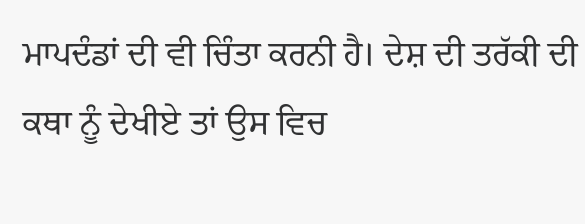ਮਾਪਦੰਡਾਂ ਦੀ ਵੀ ਚਿੰਤਾ ਕਰਨੀ ਹੈ। ਦੇਸ਼ ਦੀ ਤਰੱਕੀ ਦੀ ਕਥਾ ਨੂੰ ਦੇਖੀਏ ਤਾਂ ਉਸ ਵਿਚ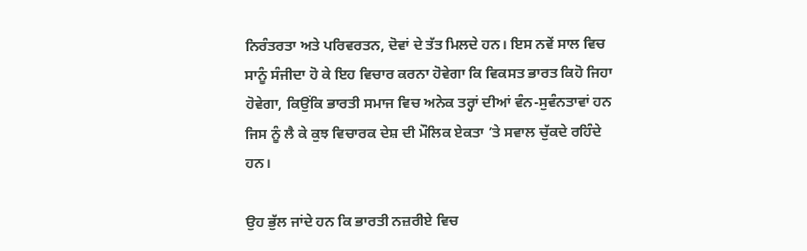ਨਿਰੰਤਰਤਾ ਅਤੇ ਪਰਿਵਰਤਨ, ਦੋਵਾਂ ਦੇ ਤੱਤ ਮਿਲਦੇ ਹਨ। ਇਸ ਨਵੇਂ ਸਾਲ ਵਿਚ ਸਾਨੂੰ ਸੰਜੀਦਾ ਹੋ ਕੇ ਇਹ ਵਿਚਾਰ ਕਰਨਾ ਹੋਵੇਗਾ ਕਿ ਵਿਕਸਤ ਭਾਰਤ ਕਿਹੋ ਜਿਹਾ ਹੋਵੇਗਾ, ਕਿਉਂਕਿ ਭਾਰਤੀ ਸਮਾਜ ਵਿਚ ਅਨੇਕ ਤਰ੍ਹਾਂ ਦੀਆਂ ਵੰਨ-ਸੁਵੰਨਤਾਵਾਂ ਹਨ ਜਿਸ ਨੂੰ ਲੈ ਕੇ ਕੁਝ ਵਿਚਾਰਕ ਦੇਸ਼ ਦੀ ਮੌਲਿਕ ਏਕਤਾ ’ਤੇ ਸਵਾਲ ਚੁੱਕਦੇ ਰਹਿੰਦੇ ਹਨ।

ਉਹ ਭੁੱਲ ਜਾਂਦੇ ਹਨ ਕਿ ਭਾਰਤੀ ਨਜ਼ਰੀਏ ਵਿਚ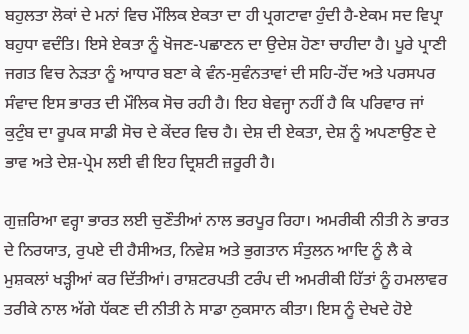ਬਹੁਲਤਾ ਲੋਕਾਂ ਦੇ ਮਨਾਂ ਵਿਚ ਮੌਲਿਕ ਏਕਤਾ ਦਾ ਹੀ ਪ੍ਰਗਟਾਵਾ ਹੁੰਦੀ ਹੈ-ਏਕਮ ਸਦ ਵਿਪ੍ਰਾ ਬਹੁਧਾ ਵਦੰਤਿ। ਇਸੇ ਏਕਤਾ ਨੂੰ ਖੋਜਣ-ਪਛਾਣਨ ਦਾ ਉਦੇਸ਼ ਹੋਣਾ ਚਾਹੀਦਾ ਹੈ। ਪੂਰੇ ਪ੍ਰਾਣੀ ਜਗਤ ਵਿਚ ਨੇੜਤਾ ਨੂੰ ਆਧਾਰ ਬਣਾ ਕੇ ਵੰਨ-ਸੁਵੰਨਤਾਵਾਂ ਦੀ ਸਹਿ-ਹੋਂਦ ਅਤੇ ਪਰਸਪਰ ਸੰਵਾਦ ਇਸ ਭਾਰਤ ਦੀ ਮੌਲਿਕ ਸੋਚ ਰਹੀ ਹੈ। ਇਹ ਬੇਵਜ੍ਹਾ ਨਹੀਂ ਹੈ ਕਿ ਪਰਿਵਾਰ ਜਾਂ ਕੁਟੁੰਬ ਦਾ ਰੂਪਕ ਸਾਡੀ ਸੋਚ ਦੇ ਕੇਂਦਰ ਵਿਚ ਹੈ। ਦੇਸ਼ ਦੀ ਏਕਤਾ, ਦੇਸ਼ ਨੂੰ ਅਪਣਾਉਣ ਦੇ ਭਾਵ ਅਤੇ ਦੇਸ਼-ਪ੍ਰੇਮ ਲਈ ਵੀ ਇਹ ਦ੍ਰਿਸ਼ਟੀ ਜ਼ਰੂਰੀ ਹੈ।

ਗੁਜ਼ਰਿਆ ਵਰ੍ਹਾ ਭਾਰਤ ਲਈ ਚੁਣੌਤੀਆਂ ਨਾਲ ਭਰਪੂਰ ਰਿਹਾ। ਅਮਰੀਕੀ ਨੀਤੀ ਨੇ ਭਾਰਤ ਦੇ ਨਿਰਯਾਤ, ਰੁਪਏ ਦੀ ਹੈਸੀਅਤ, ਨਿਵੇਸ਼ ਅਤੇ ਭੁਗਤਾਨ ਸੰਤੁਲਨ ਆਦਿ ਨੂੰ ਲੈ ਕੇ ਮੁਸ਼ਕਲਾਂ ਖੜ੍ਹੀਆਂ ਕਰ ਦਿੱਤੀਆਂ। ਰਾਸ਼ਟਰਪਤੀ ਟਰੰਪ ਦੀ ਅਮਰੀਕੀ ਹਿੱਤਾਂ ਨੂੰ ਹਮਲਾਵਰ ਤਰੀਕੇ ਨਾਲ ਅੱਗੇ ਧੱਕਣ ਦੀ ਨੀਤੀ ਨੇ ਸਾਡਾ ਨੁਕਸਾਨ ਕੀਤਾ। ਇਸ ਨੂੰ ਦੇਖਦੇ ਹੋਏ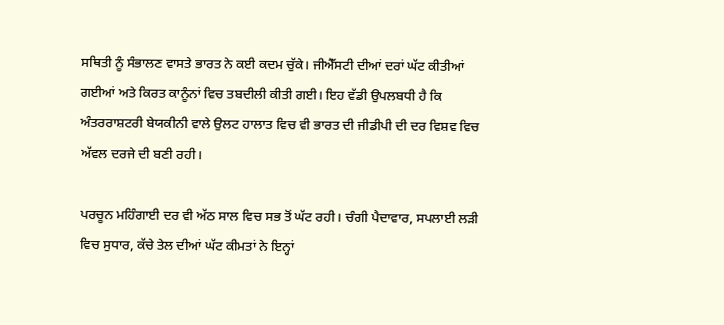ਸਥਿਤੀ ਨੂੰ ਸੰਭਾਲਣ ਵਾਸਤੇ ਭਾਰਤ ਨੇ ਕਈ ਕਦਮ ਚੁੱਕੇ। ਜੀਐੱਸਟੀ ਦੀਆਂ ਦਰਾਂ ਘੱਟ ਕੀਤੀਆਂ ਗਈਆਂ ਅਤੇ ਕਿਰਤ ਕਾਨੂੰਨਾਂ ਵਿਚ ਤਬਦੀਲੀ ਕੀਤੀ ਗਈ। ਇਹ ਵੱਡੀ ਉਪਲਬਧੀ ਹੈ ਕਿ ਅੰਤਰਰਾਸ਼ਟਰੀ ਬੇਯਕੀਨੀ ਵਾਲੇ ਉਲਟ ਹਾਲਾਤ ਵਿਚ ਵੀ ਭਾਰਤ ਦੀ ਜੀਡੀਪੀ ਦੀ ਦਰ ਵਿਸ਼ਵ ਵਿਚ ਅੱਵਲ ਦਰਜੇ ਦੀ ਬਣੀ ਰਹੀ।

ਪਰਚੂਨ ਮਹਿੰਗਾਈ ਦਰ ਵੀ ਅੱਠ ਸਾਲ ਵਿਚ ਸਭ ਤੋਂ ਘੱਟ ਰਹੀ। ਚੰਗੀ ਪੈਦਾਵਾਰ, ਸਪਲਾਈ ਲੜੀ ਵਿਚ ਸੁਧਾਰ, ਕੱਚੇ ਤੇਲ ਦੀਆਂ ਘੱਟ ਕੀਮਤਾਂ ਨੇ ਇਨ੍ਹਾਂ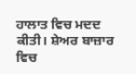ਹਾਲਾਤ ਵਿਚ ਮਦਦ ਕੀਤੀ। ਸ਼ੇਅਰ ਬਾਜ਼ਾਰ ਵਿਚ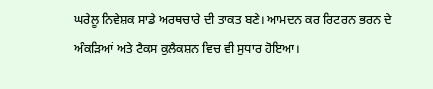ਘਰੇਲੂ ਨਿਵੇਸ਼ਕ ਸਾਡੇ ਅਰਥਚਾਰੇ ਦੀ ਤਾਕਤ ਬਣੇ। ਆਮਦਨ ਕਰ ਰਿਟਰਨ ਭਰਨ ਦੇ ਅੰਕੜਿਆਂ ਅਤੇ ਟੈਕਸ ਕੁਲੈਕਸ਼ਨ ਵਿਚ ਵੀ ਸੁਧਾਰ ਹੋਇਆ।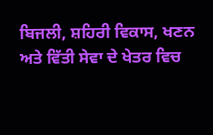ਬਿਜਲੀ, ਸ਼ਹਿਰੀ ਵਿਕਾਸ, ਖਣਨ ਅਤੇ ਵਿੱਤੀ ਸੇਵਾ ਦੇ ਖੇਤਰ ਵਿਚ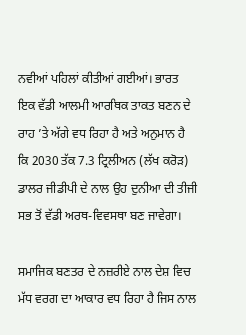ਨਵੀਆਂ ਪਹਿਲਾਂ ਕੀਤੀਆਂ ਗਈਆਂ। ਭਾਰਤ ਇਕ ਵੱਡੀ ਆਲਮੀ ਆਰਥਿਕ ਤਾਕਤ ਬਣਨ ਦੇ ਰਾਹ ’ਤੇ ਅੱਗੇ ਵਧ ਰਿਹਾ ਹੈ ਅਤੇ ਅਨੁਮਾਨ ਹੈ ਕਿ 2030 ਤੱਕ 7.3 ਟ੍ਰਿਲੀਅਨ (ਲੱਖ ਕਰੋੜ) ਡਾਲਰ ਜੀਡੀਪੀ ਦੇ ਨਾਲ ਉਹ ਦੁਨੀਆ ਦੀ ਤੀਜੀ ਸਭ ਤੋਂ ਵੱਡੀ ਅਰਥ-ਵਿਵਸਥਾ ਬਣ ਜਾਵੇਗਾ।

ਸਮਾਜਿਕ ਬਣਤਰ ਦੇ ਨਜ਼ਰੀਏ ਨਾਲ ਦੇਸ਼ ਵਿਚ ਮੱਧ ਵਰਗ ਦਾ ਆਕਾਰ ਵਧ ਰਿਹਾ ਹੈ ਜਿਸ ਨਾਲ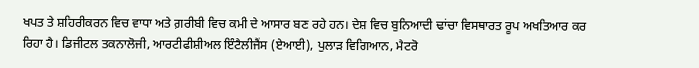ਖਪਤ ਤੇ ਸ਼ਹਿਰੀਕਰਨ ਵਿਚ ਵਾਧਾ ਅਤੇ ਗ਼ਰੀਬੀ ਵਿਚ ਕਮੀ ਦੇ ਆਸਾਰ ਬਣ ਰਹੇ ਹਨ। ਦੇਸ਼ ਵਿਚ ਬੁਨਿਆਦੀ ਢਾਂਚਾ ਵਿਸਥਾਰਤ ਰੂਪ ਅਖਤਿਆਰ ਕਰ ਰਿਹਾ ਹੈ। ਡਿਜੀਟਲ ਤਕਨਾਲੋਜੀ, ਆਰਟੀਫੀਸ਼ੀਅਲ ਇੰਟੈਲੀਜੈਂਸ (ਏਆਈ), ਪੁਲਾੜ ਵਿਗਿਆਨ, ਮੈਟਰੋ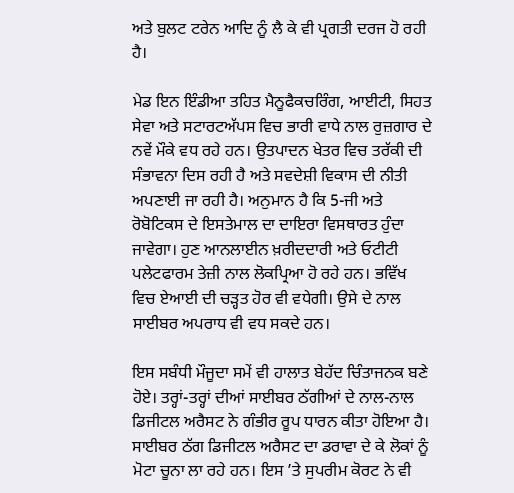ਅਤੇ ਬੁਲਟ ਟਰੇਨ ਆਦਿ ਨੂੰ ਲੈ ਕੇ ਵੀ ਪ੍ਰਗਤੀ ਦਰਜ ਹੋ ਰਹੀ ਹੈ।

ਮੇਡ ਇਨ ਇੰਡੀਆ ਤਹਿਤ ਮੈਨੂਫੈਕਚਰਿੰਗ, ਆਈਟੀ, ਸਿਹਤ ਸੇਵਾ ਅਤੇ ਸਟਾਰਟਅੱਪਸ ਵਿਚ ਭਾਰੀ ਵਾਧੇ ਨਾਲ ਰੁਜ਼ਗਾਰ ਦੇ ਨਵੇਂ ਮੌਕੇ ਵਧ ਰਹੇ ਹਨ। ਉਤਪਾਦਨ ਖੇਤਰ ਵਿਚ ਤਰੱਕੀ ਦੀ ਸੰਭਾਵਨਾ ਦਿਸ ਰਹੀ ਹੈ ਅਤੇ ਸਵਦੇਸ਼ੀ ਵਿਕਾਸ ਦੀ ਨੀਤੀ ਅਪਣਾਈ ਜਾ ਰਹੀ ਹੈ। ਅਨੁਮਾਨ ਹੈ ਕਿ 5-ਜੀ ਅਤੇ ਰੋਬੋਟਿਕਸ ਦੇ ਇਸਤੇਮਾਲ ਦਾ ਦਾਇਰਾ ਵਿਸਥਾਰਤ ਹੁੰਦਾ ਜਾਵੇਗਾ। ਹੁਣ ਆਨਲਾਈਨ ਖ਼ਰੀਦਦਾਰੀ ਅਤੇ ਓਟੀਟੀ ਪਲੇਟਫਾਰਮ ਤੇਜ਼ੀ ਨਾਲ ਲੋਕਪ੍ਰਿਆ ਹੋ ਰਹੇ ਹਨ। ਭਵਿੱਖ ਵਿਚ ਏਆਈ ਦੀ ਚੜ੍ਹਤ ਹੋਰ ਵੀ ਵਧੇਗੀ। ਉਸੇ ਦੇ ਨਾਲ ਸਾਈਬਰ ਅਪਰਾਧ ਵੀ ਵਧ ਸਕਦੇ ਹਨ।

ਇਸ ਸਬੰਧੀ ਮੌਜੂਦਾ ਸਮੇਂ ਵੀ ਹਾਲਾਤ ਬੇਹੱਦ ਚਿੰਤਾਜਨਕ ਬਣੇ ਹੋਏ। ਤਰ੍ਹਾਂ-ਤਰ੍ਹਾਂ ਦੀਆਂ ਸਾਈਬਰ ਠੱਗੀਆਂ ਦੇ ਨਾਲ-ਨਾਲ ਡਿਜੀਟਲ ਅਰੈਸਟ ਨੇ ਗੰਭੀਰ ਰੂਪ ਧਾਰਨ ਕੀਤਾ ਹੋਇਆ ਹੈ। ਸਾਈਬਰ ਠੱਗ ਡਿਜੀਟਲ ਅਰੈਸਟ ਦਾ ਡਰਾਵਾ ਦੇ ਕੇ ਲੋਕਾਂ ਨੂੰ ਮੋਟਾ ਚੂਨਾ ਲਾ ਰਹੇ ਹਨ। ਇਸ ’ਤੇ ਸੁਪਰੀਮ ਕੋਰਟ ਨੇ ਵੀ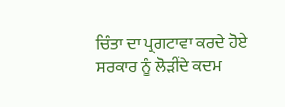ਚਿੰਤਾ ਦਾ ਪ੍ਰਗਟਾਵਾ ਕਰਦੇ ਹੋਏ ਸਰਕਾਰ ਨੂੰ ਲੋੜੀਂਦੇ ਕਦਮ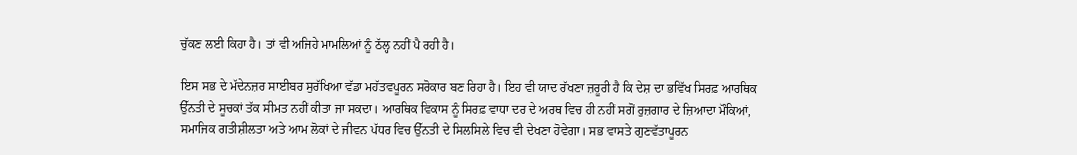ਚੁੱਕਣ ਲਈ ਕਿਹਾ ਹੈ। ਤਾਂ ਵੀ ਅਜਿਹੇ ਮਾਮਲਿਆਂ ਨੂੰ ਠੱਲ੍ਹ ਨਹੀਂ ਪੈ ਰਹੀ ਹੈ।

ਇਸ ਸਭ ਦੇ ਮੱਦੇਨਜ਼ਰ ਸਾਈਬਰ ਸੁਰੱਖਿਆ ਵੱਡਾ ਮਹੱਤਵਪੂਰਨ ਸਰੋਕਾਰ ਬਣ ਰਿਹਾ ਹੈ। ਇਹ ਵੀ ਯਾਦ ਰੱਖਣਾ ਜ਼ਰੂਰੀ ਹੈ ਕਿ ਦੇਸ਼ ਦਾ ਭਵਿੱਖ ਸਿਰਫ਼ ਆਰਥਿਕ ਉੱਨਤੀ ਦੇ ਸੂਚਕਾਂ ਤੱਕ ਸੀਮਤ ਨਹੀਂ ਕੀਤਾ ਜਾ ਸਕਦਾ। ਆਰਥਿਕ ਵਿਕਾਸ ਨੂੰ ਸਿਰਫ਼ ਵਾਧਾ ਦਰ ਦੇ ਅਰਥ ਵਿਚ ਹੀ ਨਹੀਂ ਸਗੋਂ ਰੁਜ਼ਗਾਰ ਦੇ ਜ਼ਿਆਦਾ ਮੌਕਿਆਂ, ਸਮਾਜਿਕ ਗਤੀਸ਼ੀਲਤਾ ਅਤੇ ਆਮ ਲੋਕਾਂ ਦੇ ਜੀਵਨ ਪੱਧਰ ਵਿਚ ਉੱਨਤੀ ਦੇ ਸਿਲਸਿਲੇ ਵਿਚ ਵੀ ਦੇਖਣਾ ਹੋਵੇਗਾ। ਸਭ ਵਾਸਤੇ ਗੁਣਵੱਤਾਪੂਰਨ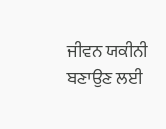ਜੀਵਨ ਯਕੀਨੀ ਬਣਾਉਣ ਲਈ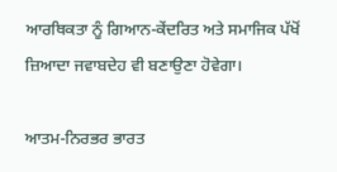ਆਰਥਿਕਤਾ ਨੂੰ ਗਿਆਨ-ਕੇਂਦਰਿਤ ਅਤੇ ਸਮਾਜਿਕ ਪੱਖੋਂ ਜ਼ਿਆਦਾ ਜਵਾਬਦੇਹ ਵੀ ਬਣਾਉਣਾ ਹੋਵੇਗਾ।

ਆਤਮ-ਨਿਰਭਰ ਭਾਰਤ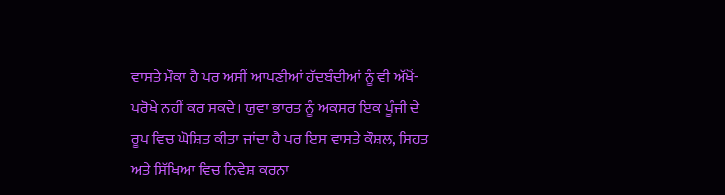ਵਾਸਤੇ ਮੌਕਾ ਹੈ ਪਰ ਅਸੀਂ ਆਪਣੀਆਂ ਹੱਦਬੰਦੀਆਂ ਨੂੰ ਵੀ ਅੱਖੋਂ-ਪਰੋਖੇ ਨਹੀਂ ਕਰ ਸਕਦੇ। ਯੁਵਾ ਭਾਰਤ ਨੂੰ ਅਕਸਰ ਇਕ ਪੂੰਜੀ ਦੇ ਰੂਪ ਵਿਚ ਘੋਸ਼ਿਤ ਕੀਤਾ ਜਾਂਦਾ ਹੈ ਪਰ ਇਸ ਵਾਸਤੇ ਕੌਸ਼ਲ, ਸਿਹਤ ਅਤੇ ਸਿੱਖਿਆ ਵਿਚ ਨਿਵੇਸ਼ ਕਰਨਾ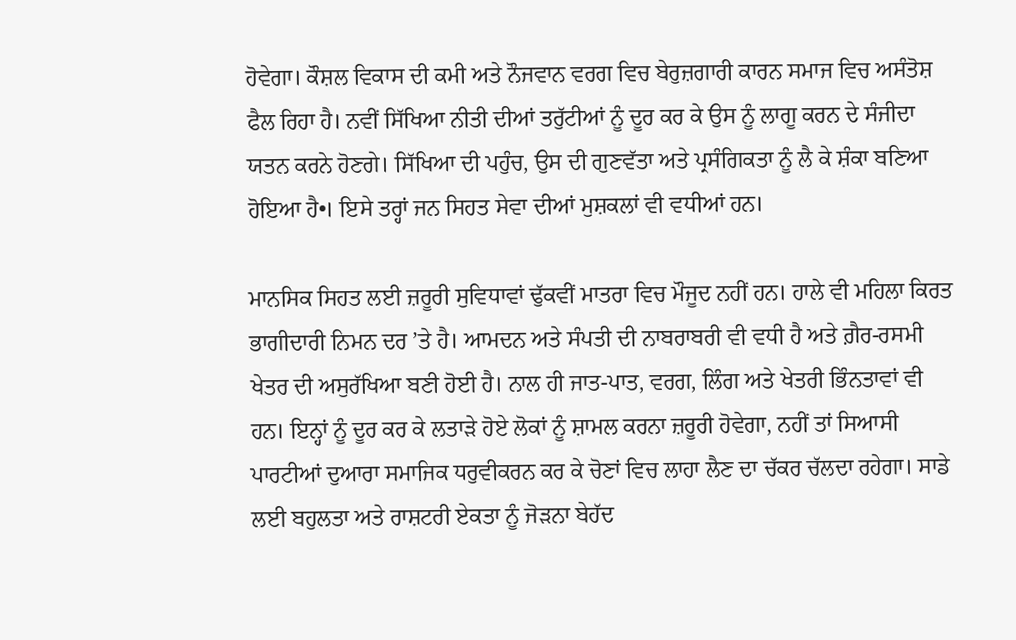ਹੋਵੇਗਾ। ਕੌਸ਼ਲ ਵਿਕਾਸ ਦੀ ਕਮੀ ਅਤੇ ਨੌਜਵਾਨ ਵਰਗ ਵਿਚ ਬੇਰੁਜ਼ਗਾਰੀ ਕਾਰਨ ਸਮਾਜ ਵਿਚ ਅਸੰਤੋਸ਼ ਫੈਲ ਰਿਹਾ ਹੈ। ਨਵੀਂ ਸਿੱਖਿਆ ਨੀਤੀ ਦੀਆਂ ਤਰੁੱਟੀਆਂ ਨੂੰ ਦੂਰ ਕਰ ਕੇ ਉਸ ਨੂੰ ਲਾਗੂ ਕਰਨ ਦੇ ਸੰਜੀਦਾ ਯਤਨ ਕਰਨੇ ਹੋਣਗੇ। ਸਿੱਖਿਆ ਦੀ ਪਹੁੰਚ, ਉਸ ਦੀ ਗੁਣਵੱਤਾ ਅਤੇ ਪ੍ਰਸੰਗਿਕਤਾ ਨੂੰ ਲੈ ਕੇ ਸ਼ੰਕਾ ਬਣਿਆ ਹੋਇਆ ਹੈ•। ਇਸੇ ਤਰ੍ਹਾਂ ਜਨ ਸਿਹਤ ਸੇਵਾ ਦੀਆਂ ਮੁਸ਼ਕਲਾਂ ਵੀ ਵਧੀਆਂ ਹਨ।

ਮਾਨਸਿਕ ਸਿਹਤ ਲਈ ਜ਼ਰੂਰੀ ਸੁਵਿਧਾਵਾਂ ਢੁੱਕਵੀਂ ਮਾਤਰਾ ਵਿਚ ਮੌਜੂਦ ਨਹੀਂ ਹਨ। ਹਾਲੇ ਵੀ ਮਹਿਲਾ ਕਿਰਤ ਭਾਗੀਦਾਰੀ ਨਿਮਨ ਦਰ ’ਤੇ ਹੈ। ਆਮਦਨ ਅਤੇ ਸੰਪਤੀ ਦੀ ਨਾਬਰਾਬਰੀ ਵੀ ਵਧੀ ਹੈ ਅਤੇ ਗ਼ੈਰ-ਰਸਮੀ ਖੇਤਰ ਦੀ ਅਸੁਰੱਖਿਆ ਬਣੀ ਹੋਈ ਹੈ। ਨਾਲ ਹੀ ਜਾਤ-ਪਾਤ, ਵਰਗ, ਲਿੰਗ ਅਤੇ ਖੇਤਰੀ ਭਿੰਨਤਾਵਾਂ ਵੀ ਹਨ। ਇਨ੍ਹਾਂ ਨੂੰ ਦੂਰ ਕਰ ਕੇ ਲਤਾੜੇ ਹੋਏ ਲੋਕਾਂ ਨੂੰ ਸ਼ਾਮਲ ਕਰਨਾ ਜ਼ਰੂਰੀ ਹੋਵੇਗਾ, ਨਹੀਂ ਤਾਂ ਸਿਆਸੀ ਪਾਰਟੀਆਂ ਦੁਆਰਾ ਸਮਾਜਿਕ ਧਰੁਵੀਕਰਨ ਕਰ ਕੇ ਚੋਣਾਂ ਵਿਚ ਲਾਹਾ ਲੈਣ ਦਾ ਚੱਕਰ ਚੱਲਦਾ ਰਹੇਗਾ। ਸਾਡੇ ਲਈ ਬਹੁਲਤਾ ਅਤੇ ਰਾਸ਼ਟਰੀ ਏਕਤਾ ਨੂੰ ਜੋੜਨਾ ਬੇਹੱਦ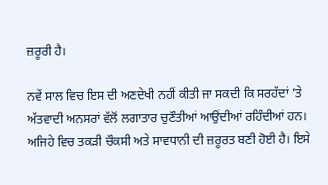ਜ਼ਰੂਰੀ ਹੈ।

ਨਵੇਂ ਸਾਲ ਵਿਚ ਇਸ ਦੀ ਅਣਦੇਖੀ ਨਹੀਂ ਕੀਤੀ ਜਾ ਸਕਦੀ ਕਿ ਸਰਹੱਦਾਂ ’ਤੇ ਅੱਤਵਾਦੀ ਅਨਸਰਾਂ ਵੱਲੋਂ ਲਗਾਤਾਰ ਚੁਣੌਤੀਆਂ ਆਉਂਦੀਆਂ ਰਹਿੰਦੀਆਂ ਹਨ। ਅਜਿਹੇ ਵਿਚ ਤਕੜੀ ਚੌਕਸੀ ਅਤੇ ਸਾਵਧਾਨੀ ਦੀ ਜ਼ਰੂਰਤ ਬਣੀ ਹੋਈ ਹੈ। ਇਸੇ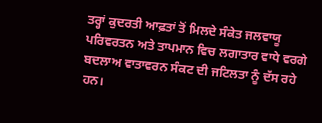ਤਰ੍ਹਾਂ ਕੁਦਰਤੀ ਆਫ਼ਤਾਂ ਤੋਂ ਮਿਲਦੇ ਸੰਕੇਤ ਜਲਵਾਯੂ ਪਰਿਵਰਤਨ ਅਤੇ ਤਾਪਮਾਨ ਵਿਚ ਲਗਾਤਾਰ ਵਾਧੇ ਵਰਗੇ ਬਦਲਾਅ ਵਾਤਾਵਰਨ ਸੰਕਟ ਦੀ ਜਟਿਲਤਾ ਨੂੰ ਦੱਸ ਰਹੇ ਹਨ।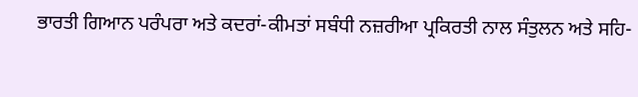ਭਾਰਤੀ ਗਿਆਨ ਪਰੰਪਰਾ ਅਤੇ ਕਦਰਾਂ-ਕੀਮਤਾਂ ਸਬੰਧੀ ਨਜ਼ਰੀਆ ਪ੍ਰਕਿਰਤੀ ਨਾਲ ਸੰਤੁਲਨ ਅਤੇ ਸਹਿ-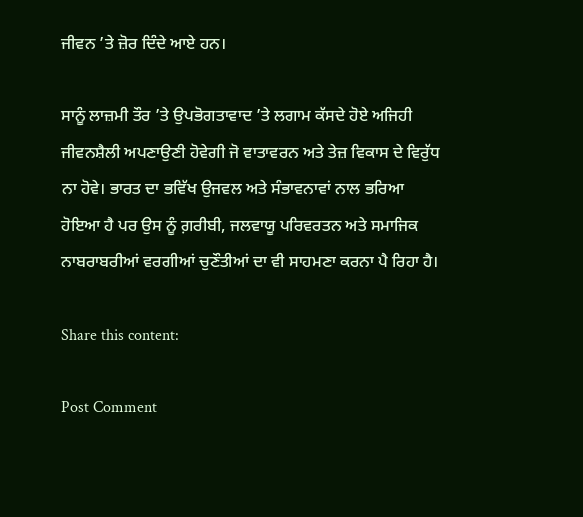ਜੀਵਨ ’ਤੇ ਜ਼ੋਰ ਦਿੰਦੇ ਆਏ ਹਨ।

ਸਾਨੂੰ ਲਾਜ਼ਮੀ ਤੌਰ ’ਤੇ ਉਪਭੋਗਤਾਵਾਦ ’ਤੇ ਲਗਾਮ ਕੱਸਦੇ ਹੋਏ ਅਜਿਹੀ ਜੀਵਨਸ਼ੈਲੀ ਅਪਣਾਉਣੀ ਹੋਵੇਗੀ ਜੋ ਵਾਤਾਵਰਨ ਅਤੇ ਤੇਜ਼ ਵਿਕਾਸ ਦੇ ਵਿਰੁੱਧ ਨਾ ਹੋਵੇ। ਭਾਰਤ ਦਾ ਭਵਿੱਖ ਉਜਵਲ ਅਤੇ ਸੰਭਾਵਨਾਵਾਂ ਨਾਲ ਭਰਿਆ ਹੋਇਆ ਹੈ ਪਰ ਉਸ ਨੂੰ ਗ਼ਰੀਬੀ, ਜਲਵਾਯੂ ਪਰਿਵਰਤਨ ਅਤੇ ਸਮਾਜਿਕ ਨਾਬਰਾਬਰੀਆਂ ਵਰਗੀਆਂ ਚੁਣੌਤੀਆਂ ਦਾ ਵੀ ਸਾਹਮਣਾ ਕਰਨਾ ਪੈ ਰਿਹਾ ਹੈ।

Share this content:

Post Comment